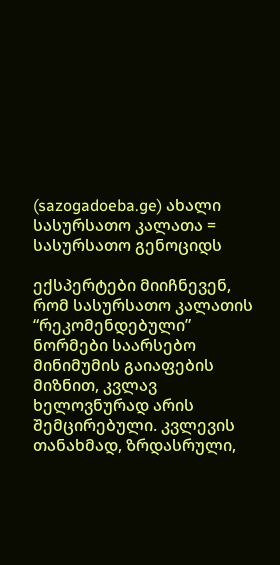(sazogadoeba.ge) ახალი სასურსათო კალათა = სასურსათო გენოციდს

ექსპერტები მიიჩნევენ, რომ სასურსათო კალათის “რეკომენდებული” ნორმები საარსებო მინიმუმის გაიაფების მიზნით, კვლავ ხელოვნურად არის შემცირებული. კვლევის თანახმად, ზრდასრული,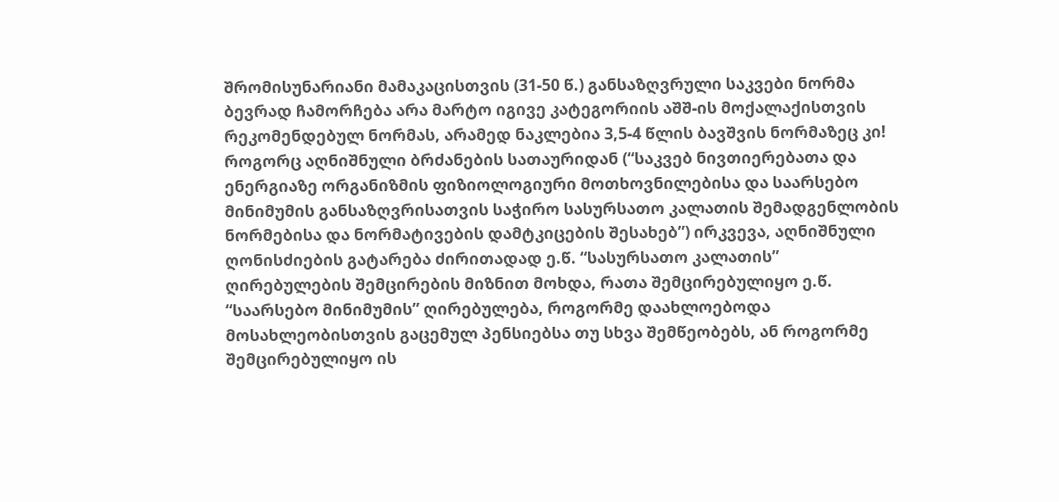შრომისუნარიანი მამაკაცისთვის (31-50 წ.) განსაზღვრული საკვები ნორმა ბევრად ჩამორჩება არა მარტო იგივე კატეგორიის აშშ-ის მოქალაქისთვის რეკომენდებულ ნორმას, არამედ ნაკლებია 3,5-4 წლის ბავშვის ნორმაზეც კი!
როგორც აღნიშნული ბრძანების სათაურიდან (“საკვებ ნივთიერებათა და ენერგიაზე ორგანიზმის ფიზიოლოგიური მოთხოვნილებისა და საარსებო მინიმუმის განსაზღვრისათვის საჭირო სასურსათო კალათის შემადგენლობის ნორმებისა და ნორმატივების დამტკიცების შესახებ”) ირკვევა, აღნიშნული ღონისძიების გატარება ძირითადად ე.წ. “სასურსათო კალათის” ღირებულების შემცირების მიზნით მოხდა, რათა შემცირებულიყო ე.წ. “საარსებო მინიმუმის” ღირებულება, როგორმე დაახლოებოდა მოსახლეობისთვის გაცემულ პენსიებსა თუ სხვა შემწეობებს, ან როგორმე შემცირებულიყო ის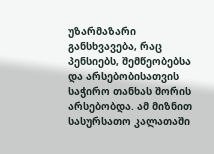უზარმაზარი განსხვავება, რაც პენსიებს, შემწეობებსა და არსებობისათვის საჭირო თანხას შორის არსებობდა. ამ მიზნით სასურსათო კალათაში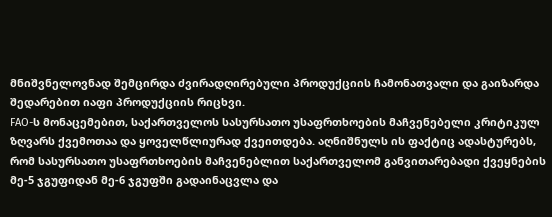მნიშვნელოვნად შემცირდა ძვირადღირებული პროდუქციის ჩამონათვალი და გაიზარდა შედარებით იაფი პროდუქციის რიცხვი.
FAO-ს მონაცემებით, საქართველოს სასურსათო უსაფრთხოების მაჩვენებელი კრიტიკულ ზღვარს ქვემოთაა და ყოველწლიურად ქვეითდება. აღნიშნულს ის ფაქტიც ადასტურებს, რომ სასურსათო უსაფრთხოების მაჩვენებლით საქართველომ განვითარებადი ქვეყნების მე-5 ჯგუფიდან მე-6 ჯგუფში გადაინაცვლა და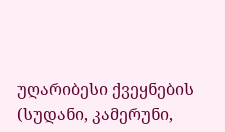უღარიბესი ქვეყნების (სუდანი, კამერუნი,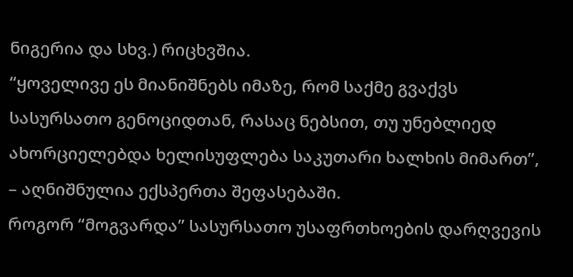ნიგერია და სხვ.) რიცხვშია.
“ყოველივე ეს მიანიშნებს იმაზე, რომ საქმე გვაქვს სასურსათო გენოციდთან, რასაც ნებსით, თუ უნებლიედ ახორციელებდა ხელისუფლება საკუთარი ხალხის მიმართ”, – აღნიშნულია ექსპერთა შეფასებაში.
როგორ “მოგვარდა” სასურსათო უსაფრთხოების დარღვევის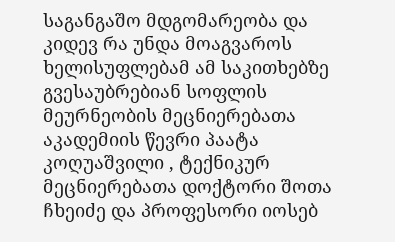საგანგაშო მდგომარეობა და კიდევ რა უნდა მოაგვაროს ხელისუფლებამ ამ საკითხებზე გვესაუბრებიან სოფლის მეურნეობის მეცნიერებათა აკადემიის წევრი პაატა კოღუაშვილი , ტექნიკურ მეცნიერებათა დოქტორი შოთა ჩხეიძე და პროფესორი იოსებ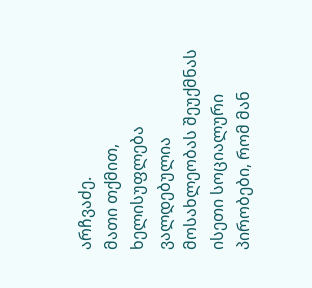არჩვაძე.
მათი თქმით, ხელისუფლება ვალდებულია მოსახლეობას შეუქმნას ისეთი სოციალური პირობები, რომ მან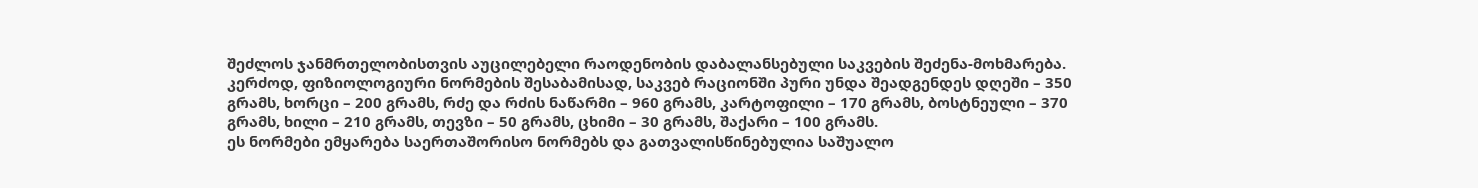შეძლოს ჯანმრთელობისთვის აუცილებელი რაოდენობის დაბალანსებული საკვების შეძენა-მოხმარება. კერძოდ, ფიზიოლოგიური ნორმების შესაბამისად, საკვებ რაციონში პური უნდა შეადგენდეს დღეში – 350 გრამს, ხორცი – 200 გრამს, რძე და რძის ნაწარმი – 960 გრამს, კარტოფილი – 170 გრამს, ბოსტნეული – 370 გრამს, ხილი – 210 გრამს, თევზი – 50 გრამს, ცხიმი – 30 გრამს, შაქარი – 100 გრამს.
ეს ნორმები ემყარება საერთაშორისო ნორმებს და გათვალისწინებულია საშუალო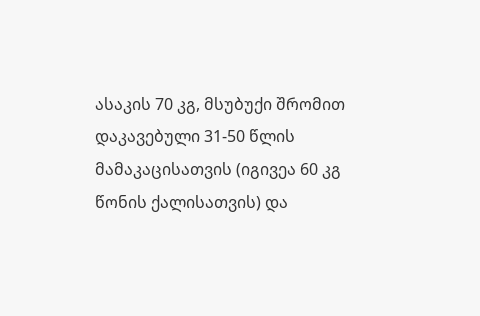ასაკის 70 კგ, მსუბუქი შრომით დაკავებული 31-50 წლის მამაკაცისათვის (იგივეა 60 კგ წონის ქალისათვის) და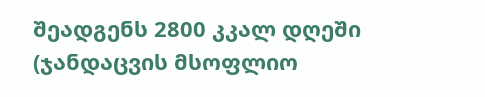შეადგენს 2800 კკალ დღეში (ჯანდაცვის მსოფლიო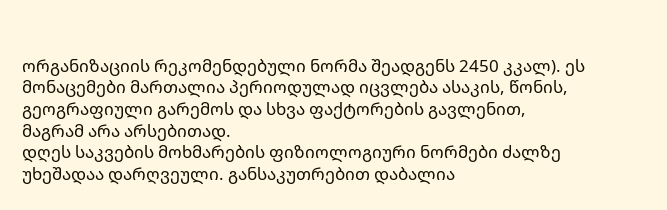ორგანიზაციის რეკომენდებული ნორმა შეადგენს 2450 კკალ). ეს მონაცემები მართალია პერიოდულად იცვლება ასაკის, წონის, გეოგრაფიული გარემოს და სხვა ფაქტორების გავლენით, მაგრამ არა არსებითად.
დღეს საკვების მოხმარების ფიზიოლოგიური ნორმები ძალზე უხეშადაა დარღვეული. განსაკუთრებით დაბალია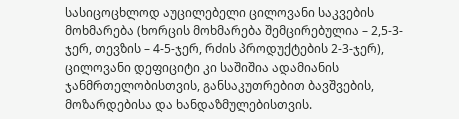სასიცოცხლოდ აუცილებელი ცილოვანი საკვების მოხმარება (ხორცის მოხმარება შემცირებულია – 2,5-3-ჯერ, თევზის – 4-5-ჯერ, რძის პროდუქტების 2‑3-ჯერ), ცილოვანი დეფიციტი კი საშიშია ადამიანის ჯანმრთელობისთვის, განსაკუთრებით ბავშვების, მოზარდებისა და ხანდაზმულებისთვის.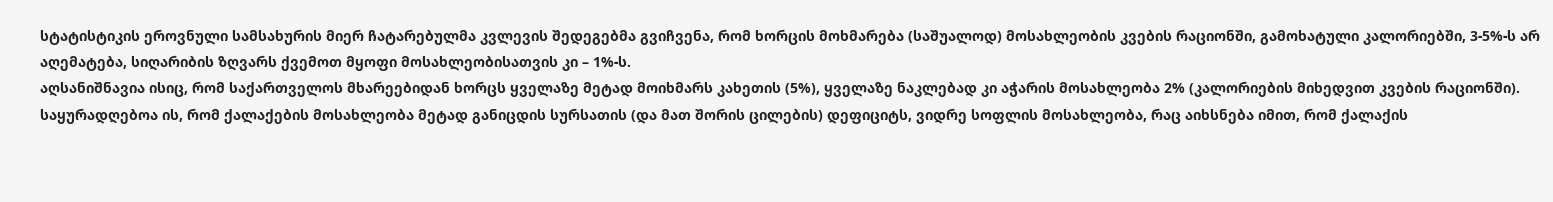სტატისტიკის ეროვნული სამსახურის მიერ ჩატარებულმა კვლევის შედეგებმა გვიჩვენა, რომ ხორცის მოხმარება (საშუალოდ) მოსახლეობის კვების რაციონში, გამოხატული კალორიებში, 3-5%-ს არ აღემატება, სიღარიბის ზღვარს ქვემოთ მყოფი მოსახლეობისათვის კი – 1%-ს.
აღსანიშნავია ისიც, რომ საქართველოს მხარეებიდან ხორცს ყველაზე მეტად მოიხმარს კახეთის (5%), ყველაზე ნაკლებად კი აჭარის მოსახლეობა 2% (კალორიების მიხედვით კვების რაციონში). საყურადღებოა ის, რომ ქალაქების მოსახლეობა მეტად განიცდის სურსათის (და მათ შორის ცილების) დეფიციტს, ვიდრე სოფლის მოსახლეობა, რაც აიხსნება იმით, რომ ქალაქის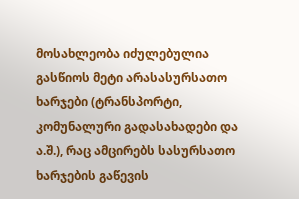მოსახლეობა იძულებულია გასწიოს მეტი არასასურსათო ხარჯები (ტრანსპორტი, კომუნალური გადასახადები და ა.შ.), რაც ამცირებს სასურსათო ხარჯების გაწევის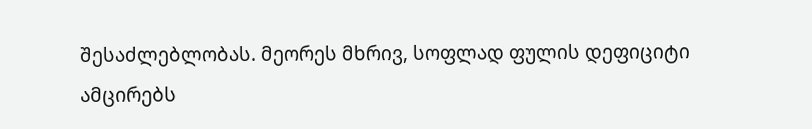შესაძლებლობას. მეორეს მხრივ, სოფლად ფულის დეფიციტი ამცირებს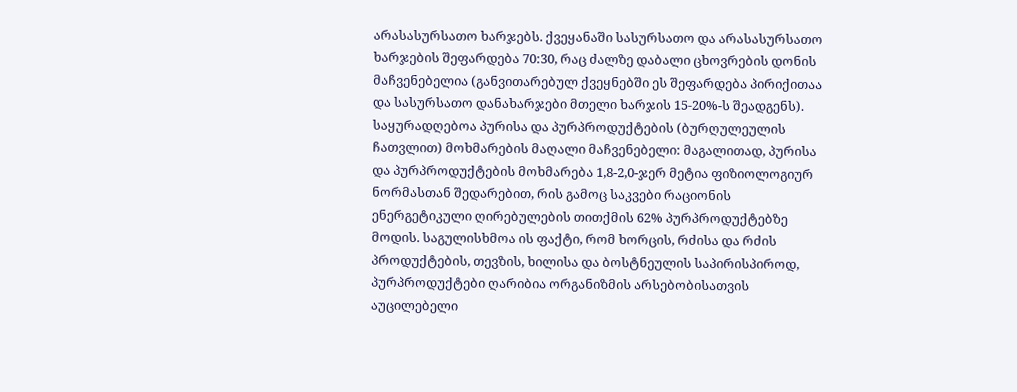არასასურსათო ხარჯებს. ქვეყანაში სასურსათო და არასასურსათო ხარჯების შეფარდება 70:30, რაც ძალზე დაბალი ცხოვრების დონის მაჩვენებელია (განვითარებულ ქვეყნებში ეს შეფარდება პირიქითაა და სასურსათო დანახარჯები მთელი ხარჯის 15‑20%-ს შეადგენს).
საყურადღებოა პურისა და პურპროდუქტების (ბურღულეულის ჩათვლით) მოხმარების მაღალი მაჩვენებელი: მაგალითად, პურისა და პურპროდუქტების მოხმარება 1,8-2,0-ჯერ მეტია ფიზიოლოგიურ ნორმასთან შედარებით, რის გამოც საკვები რაციონის ენერგეტიკული ღირებულების თითქმის 62% პურპროდუქტებზე მოდის. საგულისხმოა ის ფაქტი, რომ ხორცის, რძისა და რძის პროდუქტების, თევზის, ხილისა და ბოსტნეულის საპირისპიროდ, პურპროდუქტები ღარიბია ორგანიზმის არსებობისათვის აუცილებელი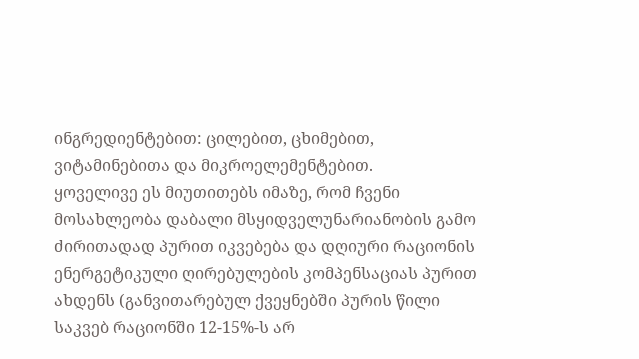ინგრედიენტებით: ცილებით, ცხიმებით, ვიტამინებითა და მიკროელემენტებით.
ყოველივე ეს მიუთითებს იმაზე, რომ ჩვენი მოსახლეობა დაბალი მსყიდველუნარიანობის გამო ძირითადად პურით იკვებება და დღიური რაციონის ენერგეტიკული ღირებულების კომპენსაციას პურით ახდენს (განვითარებულ ქვეყნებში პურის წილი საკვებ რაციონში 12-15%-ს არ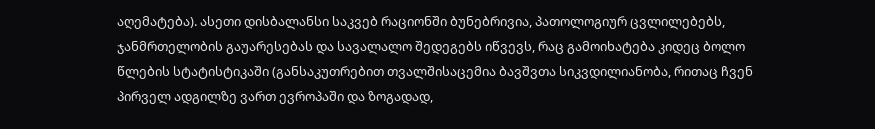აღემატება). ასეთი დისბალანსი საკვებ რაციონში ბუნებრივია, პათოლოგიურ ცვლილებებს, ჯანმრთელობის გაუარესებას და სავალალო შედეგებს იწვევს, რაც გამოიხატება კიდეც ბოლო წლების სტატისტიკაში (განსაკუთრებით თვალშისაცემია ბავშვთა სიკვდილიანობა, რითაც ჩვენ პირველ ადგილზე ვართ ევროპაში და ზოგადად,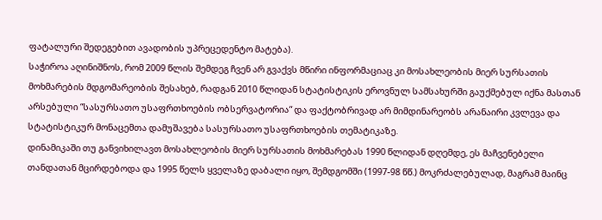ფატალური შედეგებით ავადობის უპრეცედენტო მატება).
საჭიროა აღინიშნოს, რომ 2009 წლის შემდეგ ჩვენ არ გვაქვს მწირი ინფორმაციაც კი მოსახლეობის მიერ სურსათის მოხმარების მდგომარეობის შესახებ, რადგან 2010 წლიდან სტატისტიკის ეროვნულ სამსახურში გაუქმებულ იქნა მასთან არსებული “სასურსათო უსაფრთხოების ობსერვატორია“ და ფაქტობრივად არ მიმდინარეობს არანაირი კვლევა და სტატისტიკურ მონაცემთა დამუშავება სასურსათო უსაფრთხოების თემატიკაზე.
დინამიკაში თუ განვიხილავთ მოსახლეობის მიერ სურსათის მოხმარებას 1990 წლიდან დღემდე, ეს მაჩვენებელი თანდათან მცირდებოდა და 1995 წელს ყველაზე დაბალი იყო, შემდგომში (1997-98 წწ.) მოკრძალებულად, მაგრამ მაინც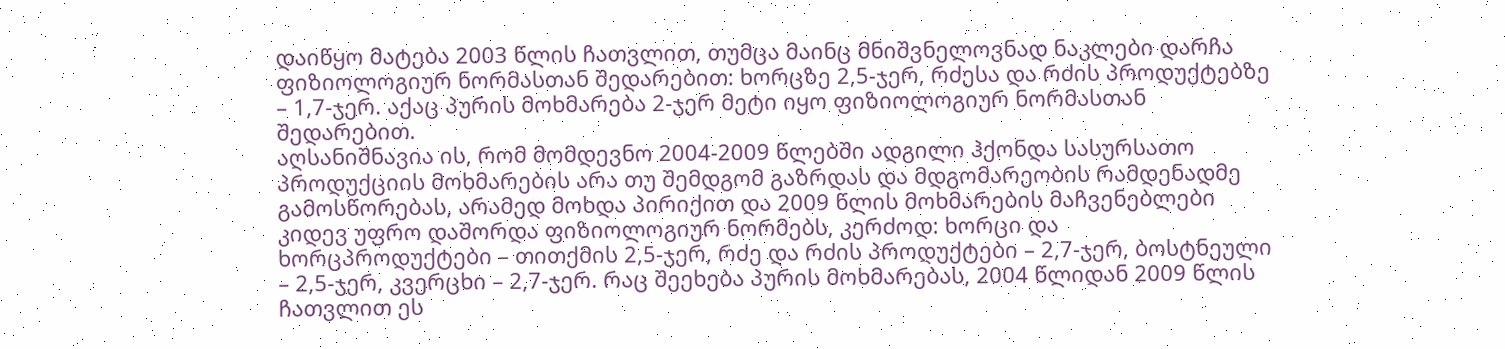დაიწყო მატება 2003 წლის ჩათვლით, თუმცა მაინც მნიშვნელოვნად ნაკლები დარჩა ფიზიოლოგიურ ნორმასთან შედარებით: ხორცზე 2,5-ჯერ, რძესა და რძის პროდუქტებზე – 1,7-ჯერ. აქაც პურის მოხმარება 2-ჯერ მეტი იყო ფიზიოლოგიურ ნორმასთან შედარებით.
აღსანიშნავია ის, რომ მომდევნო 2004-2009 წლებში ადგილი ჰქონდა სასურსათო პროდუქციის მოხმარების არა თუ შემდგომ გაზრდას და მდგომარეობის რამდენადმე გამოსწორებას, არამედ მოხდა პირიქით და 2009 წლის მოხმარების მაჩვენებლები კიდევ უფრო დაშორდა ფიზიოლოგიურ ნორმებს, კერძოდ: ხორცი და ხორცპროდუქტები – თითქმის 2,5-ჯერ, რძე და რძის პროდუქტები – 2,7-ჯერ, ბოსტნეული – 2,5-ჯერ, კვერცხი – 2,7-ჯერ. რაც შეეხება პურის მოხმარებას, 2004 წლიდან 2009 წლის ჩათვლით ეს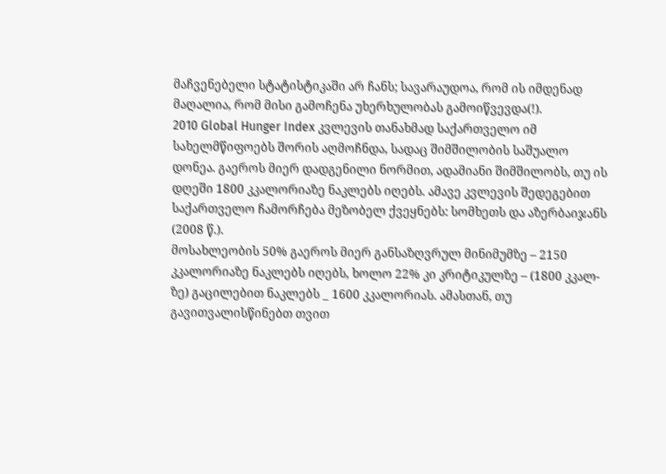მაჩვენებელი სტატისტიკაში არ ჩანს; სავარაუდოა, რომ ის იმდენად მაღალია, რომ მისი გამოჩენა უხერხულობას გამოიწვევდა(!).
2010 Global Hunger Index კვლევის თანახმად საქართველო იმ სახელმწიფოებს შორის აღმოჩნდა, სადაც შიმშილობის საშუალო დონეა. გაეროს მიერ დადგენილი ნორმით, ადამიანი შიმშილობს, თუ ის დღეში 1800 კკალორიაზე ნაკლებს იღებს. ამავე კვლევის შედეგებით საქართველო ჩამორჩება მეზობელ ქვეყნებს: სომხეთს და აზერბაიჯანს (2008 წ.).
მოსახლეობის 50% გაეროს მიერ განსაზღვრულ მინიმუმზე – 2150 კკალორიაზე ნაკლებს იღებს, ხოლო 22% კი კრიტიკულზე – (1800 კკალ-ზე) გაცილებით ნაკლებს _ 1600 კკალორიას. ამასთან, თუ გავითვალისწინებთ თვით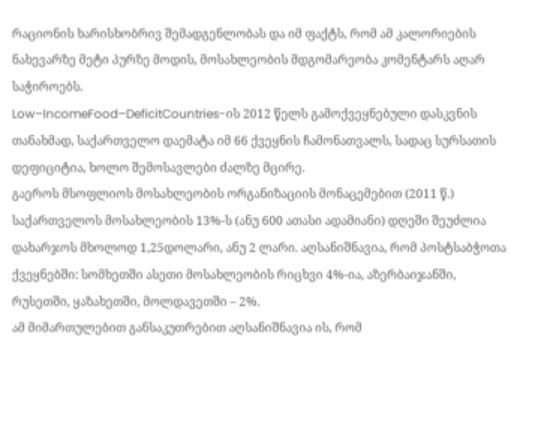რაციონის ხარისხობრივ შემადგენლობას და იმ ფაქტს, რომ ამ კალორიების ნახევარზე მეტი პურზე მოდის, მოსახლეობის მდგომარეობა კომენტარს აღარ საჭიროებს.
Low–IncomeFood–DeficitCountries-ის 2012 წელს გამოქვეყნებული დასკვნის თანახმად, საქართველო დაემატა იმ 66 ქვეყნის ჩამონათვალს, სადაც სურსათის დეფიციტია, ხოლო შემოსავლები ძალზე მცირე.
გაეროს მსოფლიოს მოსახლეობის ორგანიზაციის მონაცემებით (2011 წ.) საქართველოს მოსახლეობის 13%-ს (ანუ 600 ათასი ადამიანი) დღეში შეუძლია დახარჯოს მხოლოდ 1,25დოლარი, ანუ 2 ლარი. აღსანიშნავია, რომ პოსტსაბჭოთა ქვეყნებში: სომხეთში ასეთი მოსახლეობის რიცხვი 4%-ია, აზერბაიჯანში, რუსეთში, ყაზახეთში, მოლდავეთში – 2%.
ამ მიმართულებით განსაკუთრებით აღსანიშნავია ის, რომ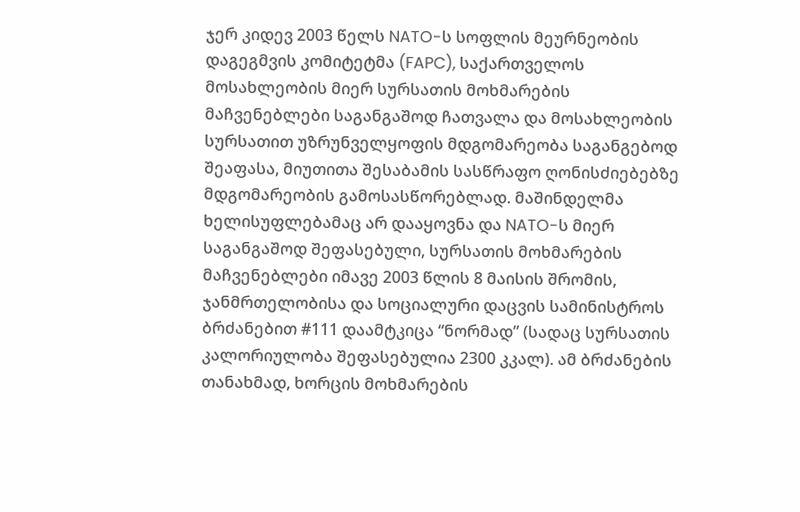ჯერ კიდევ 2003 წელს NATO-ს სოფლის მეურნეობის დაგეგმვის კომიტეტმა (FAPC), საქართველოს მოსახლეობის მიერ სურსათის მოხმარების მაჩვენებლები საგანგაშოდ ჩათვალა და მოსახლეობის სურსათით უზრუნველყოფის მდგომარეობა საგანგებოდ შეაფასა, მიუთითა შესაბამის სასწრაფო ღონისძიებებზე მდგომარეობის გამოსასწორებლად. მაშინდელმა ხელისუფლებამაც არ დააყოვნა და NATO-ს მიერ საგანგაშოდ შეფასებული, სურსათის მოხმარების მაჩვენებლები იმავე 2003 წლის 8 მაისის შრომის, ჯანმრთელობისა და სოციალური დაცვის სამინისტროს ბრძანებით #111 დაამტკიცა “ნორმად” (სადაც სურსათის კალორიულობა შეფასებულია 2300 კკალ). ამ ბრძანების თანახმად, ხორცის მოხმარების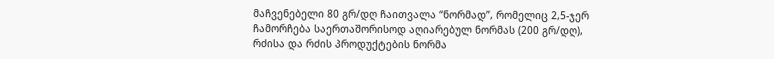მაჩვენებელი 80 გრ/დღ ჩაითვალა “ნორმად”, რომელიც 2,5-ჯერ ჩამორჩება საერთაშორისოდ აღიარებულ ნორმას (200 გრ/დღ), რძისა და რძის პროდუქტების ნორმა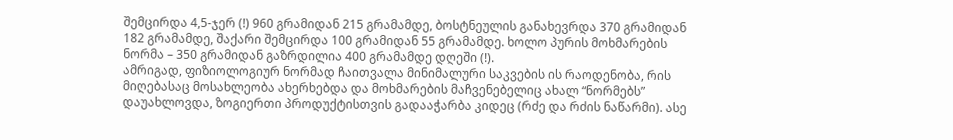შემცირდა 4,5-ჯერ (!) 960 გრამიდან 215 გრამამდე, ბოსტნეულის განახევრდა 370 გრამიდან 182 გრამამდე, შაქარი შემცირდა 100 გრამიდან 55 გრამამდე. ხოლო პურის მოხმარების ნორმა – 350 გრამიდან გაზრდილია 400 გრამამდე დღეში (!).
ამრიგად, ფიზიოლოგიურ ნორმად ჩაითვალა მინიმალური საკვების ის რაოდენობა, რის მიღებასაც მოსახლეობა ახერხებდა და მოხმარების მაჩვენებელიც ახალ “ნორმებს” დაუახლოვდა, ზოგიერთი პროდუქტისთვის გადააჭარბა კიდეც (რძე და რძის ნაწარმი). ასე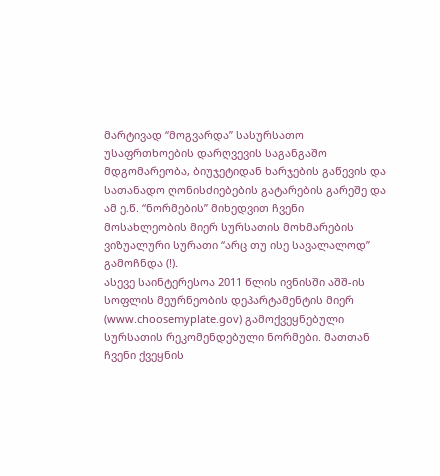მარტივად “მოგვარდა” სასურსათო უსაფრთხოების დარღვევის საგანგაშო მდგომარეობა, ბიუჯეტიდან ხარჯების გაწევის და სათანადო ღონისძიებების გატარების გარეშე და ამ ე.წ. “ნორმების” მიხედვით ჩვენი მოსახლეობის მიერ სურსათის მოხმარების ვიზუალური სურათი “არც თუ ისე სავალალოდ” გამოჩნდა (!).
ასევე საინტერესოა 2011 წლის ივნისში აშშ-ის სოფლის მეურნეობის დეპარტამენტის მიერ (www.choosemyplate.gov) გამოქვეყნებული სურსათის რეკომენდებული ნორმები. მათთან ჩვენი ქვეყნის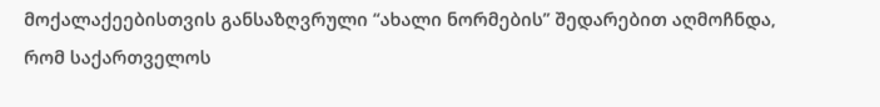მოქალაქეებისთვის განსაზღვრული “ახალი ნორმების” შედარებით აღმოჩნდა, რომ საქართველოს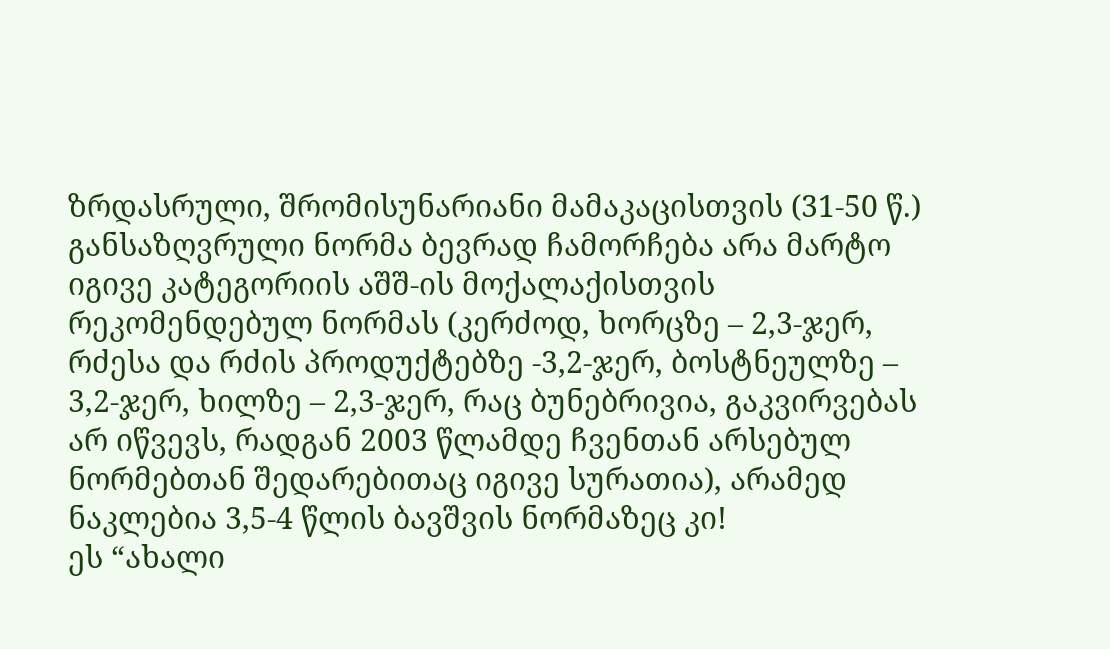ზრდასრული, შრომისუნარიანი მამაკაცისთვის (31-50 წ.) განსაზღვრული ნორმა ბევრად ჩამორჩება არა მარტო იგივე კატეგორიის აშშ-ის მოქალაქისთვის რეკომენდებულ ნორმას (კერძოდ, ხორცზე – 2,3-ჯერ, რძესა და რძის პროდუქტებზე -3,2-ჯერ, ბოსტნეულზე – 3,2-ჯერ, ხილზე – 2,3-ჯერ, რაც ბუნებრივია, გაკვირვებას არ იწვევს, რადგან 2003 წლამდე ჩვენთან არსებულ ნორმებთან შედარებითაც იგივე სურათია), არამედ ნაკლებია 3,5-4 წლის ბავშვის ნორმაზეც კი!
ეს “ახალი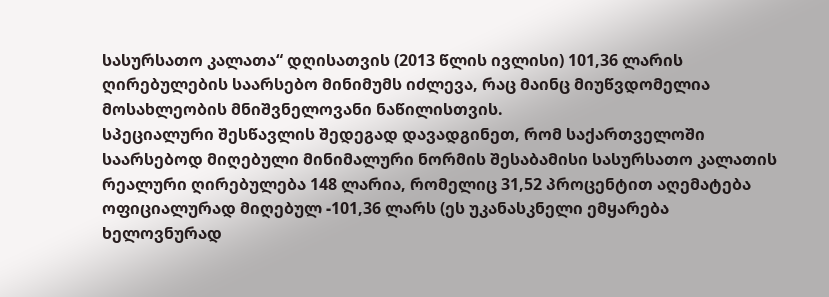სასურსათო კალათა“ დღისათვის (2013 წლის ივლისი) 101,36 ლარის ღირებულების საარსებო მინიმუმს იძლევა, რაც მაინც მიუწვდომელია მოსახლეობის მნიშვნელოვანი ნაწილისთვის.
სპეციალური შესწავლის შედეგად დავადგინეთ, რომ საქართველოში საარსებოდ მიღებული მინიმალური ნორმის შესაბამისი სასურსათო კალათის რეალური ღირებულება 148 ლარია, რომელიც 31,52 პროცენტით აღემატება ოფიციალურად მიღებულ -101,36 ლარს (ეს უკანასკნელი ემყარება ხელოვნურად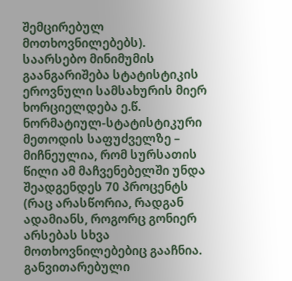შემცირებულ მოთხოვნილებებს).
საარსებო მინიმუმის გაანგარიშება სტატისტიკის ეროვნული სამსახურის მიერ ხორციელდება ე.წ. ნორმატიულ-სტატისტიკური მეთოდის საფუძველზე – მიჩნეულია, რომ სურსათის წილი ამ მაჩვენებელში უნდა შეადგენდეს 70 პროცენტს (რაც არასწორია, რადგან ადამიანს, როგორც გონიერ არსებას სხვა მოთხოვნილებებიც გააჩნია. განვითარებული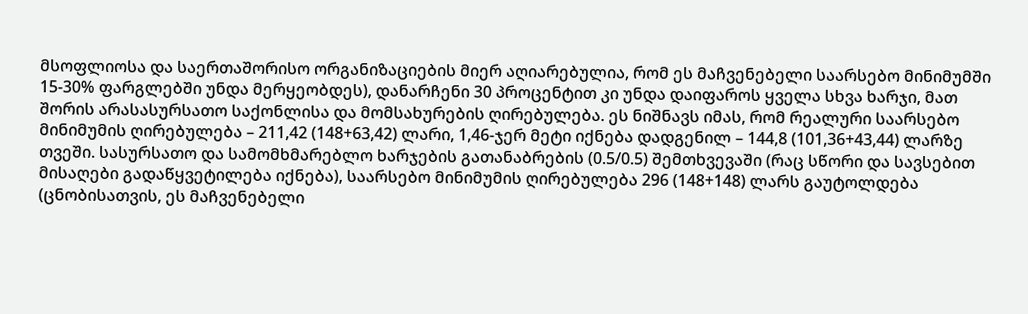მსოფლიოსა და საერთაშორისო ორგანიზაციების მიერ აღიარებულია, რომ ეს მაჩვენებელი საარსებო მინიმუმში 15-30% ფარგლებში უნდა მერყეობდეს), დანარჩენი 30 პროცენტით კი უნდა დაიფაროს ყველა სხვა ხარჯი, მათ შორის არასასურსათო საქონლისა და მომსახურების ღირებულება. ეს ნიშნავს იმას, რომ რეალური საარსებო მინიმუმის ღირებულება – 211,42 (148+63,42) ლარი, 1,46-ჯერ მეტი იქნება დადგენილ – 144,8 (101,36+43,44) ლარზე თვეში. სასურსათო და სამომხმარებლო ხარჯების გათანაბრების (0.5/0.5) შემთხვევაში (რაც სწორი და სავსებით მისაღები გადაწყვეტილება იქნება), საარსებო მინიმუმის ღირებულება 296 (148+148) ლარს გაუტოლდება (ცნობისათვის, ეს მაჩვენებელი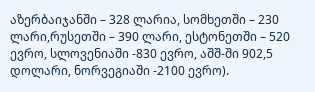აზერბაიჯანში – 328 ლარია, სომხეთში – 230 ლარი,რუსეთში – 390 ლარი, ესტონეთში – 520 ევრო, სლოვენიაში -830 ევრო, აშშ-ში 902,5 დოლარი, ნორვეგიაში -2100 ევრო).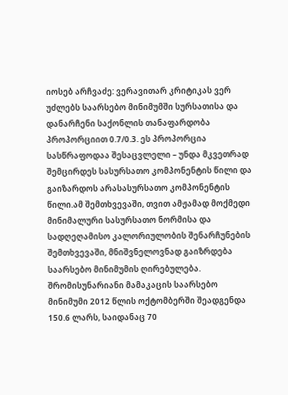იოსებ არჩვაძე: ვერავითარ კრიტიკას ვერ უძლებს საარსებო მინიმუმში სურსათისა და დანარჩენი საქონლის თანაფარდობა პროპორციით 0.7/0.3. ეს პროპორცია სასწრაფოდაა შესაცვლელი – უნდა მკვეთრად შემცირდეს სასურსათო კომპონენტის წილი და გაიზარდოს არასასურსათო კომპონენტის წილი.ამ შემთხვევაში, თვით ამჟამად მოქმედი მინიმალური სასურსათო ნორმისა და სადღეღამისო კალორიულობის შენარჩუნების შემთხვევაში, მნიშვნელოვნად გაიზრდება საარსებო მინიმუმის ღირებულება.
შრომისუნარიანი მამაკაცის საარსებო მინიმუმი 2012 წლის ოქტომბერში შეადგენდა 150.6 ლარს, საიდანაც 70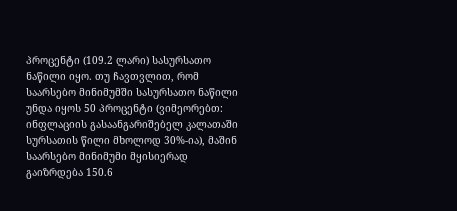პროცენტი (109.2 ლარი) სასურსათო ნაწილი იყო. თუ ჩავთვლით, რომ საარსებო მინიმუმში სასურსათო ნაწილი უნდა იყოს 50 პროცენტი (ვიმეორებთ: ინფლაციის გასაანგარიშებელ კალათაში სურსათის წილი მხოლოდ 30%-ია), მაშინ საარსებო მინიმუმი მყისიერად გაიზრდება 150.6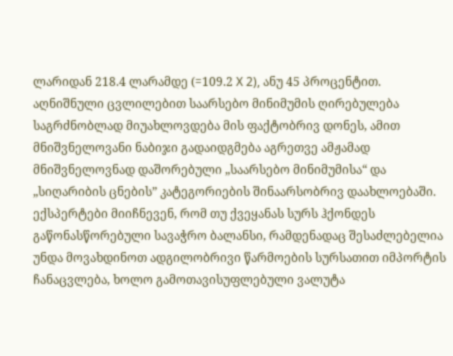ლარიდან 218.4 ლარამდე (=109.2 X 2), ანუ 45 პროცენტით.
აღნიშნული ცვლილებით საარსებო მინიმუმის ღირებულება საგრძნობლად მიუახლოვდება მის ფაქტობრივ დონეს, ამით მნიშვნელოვანი ნაბიჯი გადაიდგმება აგრეთვე ამჟამად მნიშვნელოვნად დაშორებული „საარსებო მინიმუმისა“ და „სიღარიბის ცნების” კატეგორიების შინაარსობრივ დაახლოებაში.
ექსპერტები მიიჩნევენ, რომ თუ ქვეყანას სურს ჰქონდეს გაწონასწორებული სავაჭრო ბალანსი, რამდენადაც შესაძლებელია უნდა მოვახდინოთ ადგილობრივი წარმოების სურსათით იმპორტის ჩანაცვლება, ხოლო გამოთავისუფლებული ვალუტა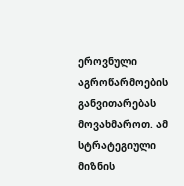ეროვნული აგროწარმოების განვითარებას მოვახმაროთ. ამ სტრატეგიული მიზნის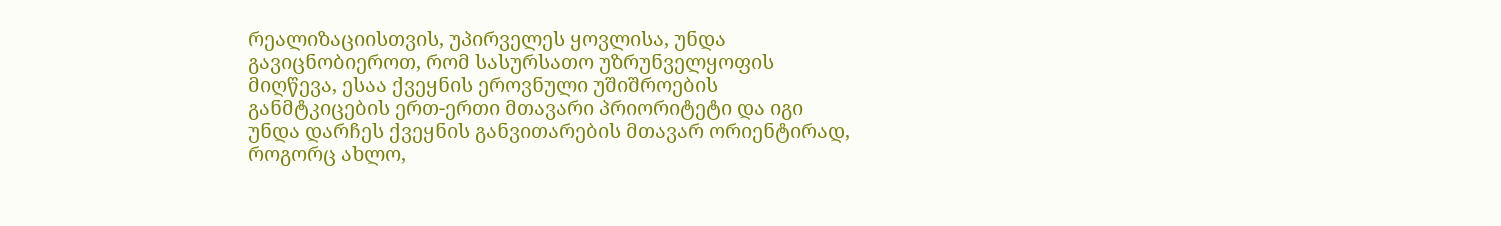რეალიზაციისთვის, უპირველეს ყოვლისა, უნდა გავიცნობიეროთ, რომ სასურსათო უზრუნველყოფის მიღწევა, ესაა ქვეყნის ეროვნული უშიშროების განმტკიცების ერთ-ერთი მთავარი პრიორიტეტი და იგი უნდა დარჩეს ქვეყნის განვითარების მთავარ ორიენტირად, როგორც ახლო,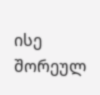ისე შორეულ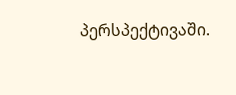პერსპექტივაში.